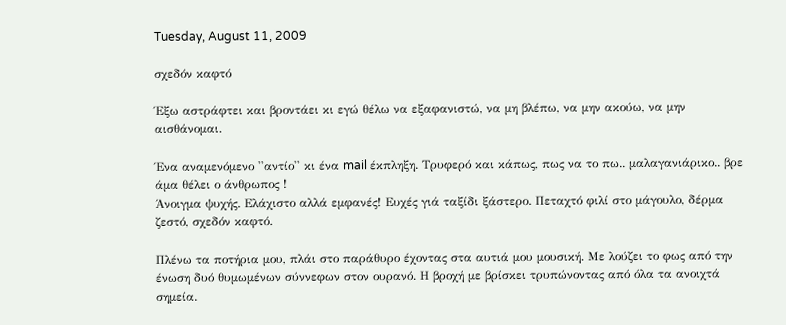Tuesday, August 11, 2009

σχεδόν καφτό

Έξω αστράφτει και βροντάει κι εγώ θέλω να εξαφανιστώ, να μη βλέπω, να μην ακούω, να μην αισθάνομαι.

Ένα αναμενόμενο ''αντίο'' κι ένα mail έκπληξη. Τρυφερό και κάπως, πως να το πω.. μαλαγανιάρικο.. βρε άμα θέλει ο άνθρωπος !
Άνοιγμα ψυχής. Ελάχιστο αλλά εμφανές! Ευχές γιά ταξίδι ξάστερο. Πεταχτό φιλί στο μάγουλο, δέρμα ζεστό, σχεδόν καφτό.

Πλένω τα ποτήρια μου, πλάι στο παράθυρο έχοντας στα αυτιά μου μουσική. Με λούζει το φως από την ένωση δυό θυμωμένων σύννεφων στον ουρανό. Η βροχή με βρίσκει τρυπώνοντας από όλα τα ανοιχτά σημεία.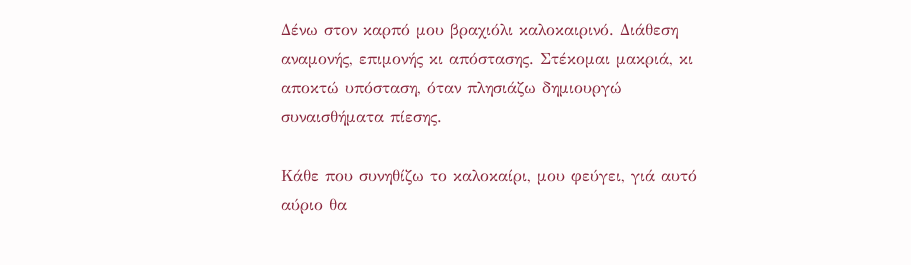Δένω στον καρπό μου βραχιόλι καλοκαιρινό. Διάθεση αναμονής, επιμονής κι απόστασης. Στέκομαι μακριά, κι αποκτώ υπόσταση, όταν πλησιάζω δημιουργώ συναισθήματα πίεσης.

Κάθε που συνηθίζω το καλοκαίρι, μου φεύγει, γιά αυτό αύριο θα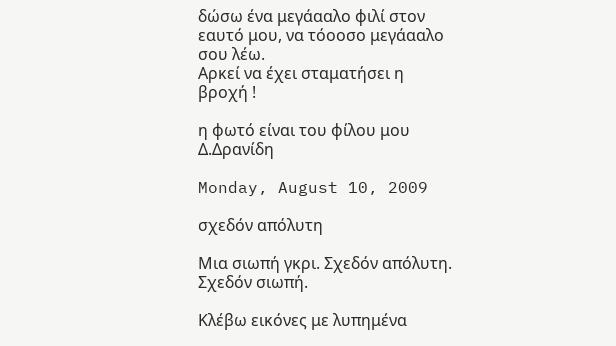δώσω ένα μεγάααλο φιλί στον εαυτό μου, να τόοοσο μεγάααλο σου λέω.
Αρκεί να έχει σταματήσει η βροχή !

η φωτό είναι του φίλου μου Δ.Δρανίδη

Monday, August 10, 2009

σχεδόν απόλυτη

Mια σιωπή γκρι. Σχεδόν απόλυτη. Σχεδόν σιωπή.

Κλέβω εικόνες με λυπημένα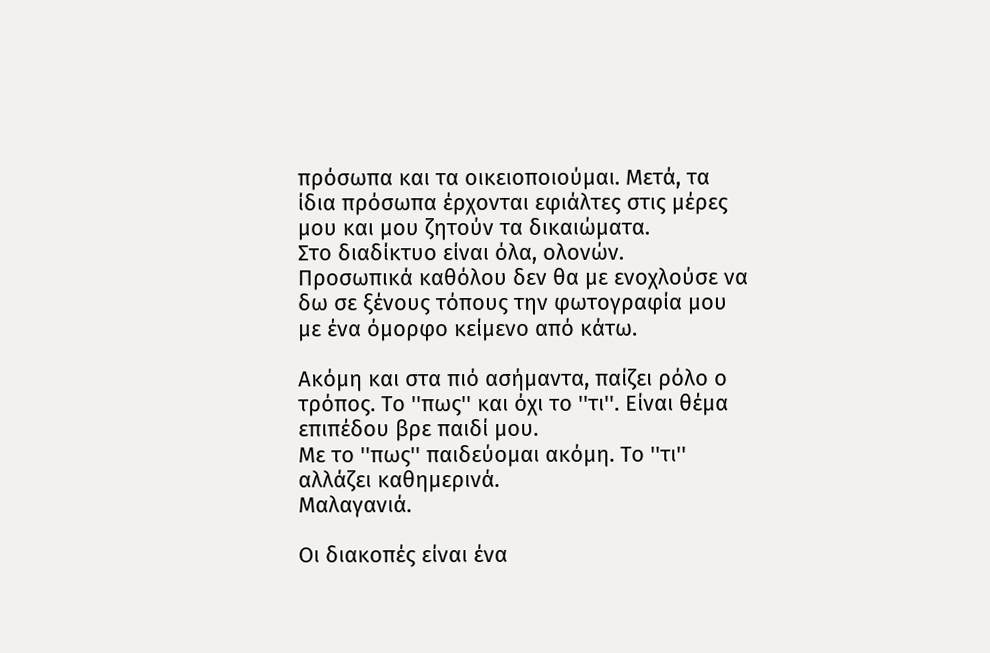πρόσωπα και τα οικειοποιούμαι. Μετά, τα ίδια πρόσωπα έρχονται εφιάλτες στις μέρες μου και μου ζητούν τα δικαιώματα.
Στο διαδίκτυο είναι όλα, ολονών.
Προσωπικά καθόλου δεν θα με ενοχλούσε να δω σε ξένους τόπους την φωτογραφία μου με ένα όμορφο κείμενο από κάτω.

Ακόμη και στα πιό ασήμαντα, παίζει ρόλο ο τρόπος. Το ''πως'' και όχι το ''τι''. Είναι θέμα επιπέδου βρε παιδί μου.
Με το ''πως'' παιδεύομαι ακόμη. Το ''τι'' αλλάζει καθημερινά.
Μαλαγανιά.

Οι διακοπές είναι ένα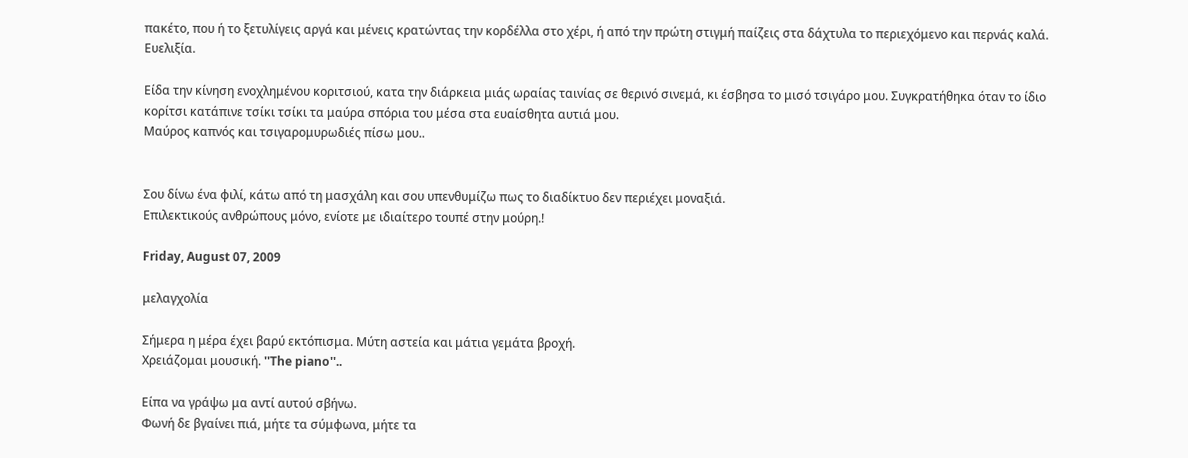πακέτο, που ή το ξετυλίγεις αργά και μένεις κρατώντας την κορδέλλα στο χέρι, ή από την πρώτη στιγμή παίζεις στα δάχτυλα το περιεχόμενο και περνάς καλά.
Ευελιξία.

Είδα την κίνηση ενοχλημένου κοριτσιού, κατα την διάρκεια μιάς ωραίας ταινίας σε θερινό σινεμά, κι έσβησα το μισό τσιγάρο μου. Συγκρατήθηκα όταν το ίδιο κορίτσι κατάπινε τσίκι τσίκι τα μαύρα σπόρια του μέσα στα ευαίσθητα αυτιά μου.
Μαύρος καπνός και τσιγαρομυρωδιές πίσω μου..


Σου δίνω ένα φιλί, κάτω από τη μασχάλη και σου υπενθυμίζω πως το διαδίκτυο δεν περιέχει μοναξιά.
Επιλεκτικούς ανθρώπους μόνο, ενίοτε με ιδιαίτερο τουπέ στην μούρη.!

Friday, August 07, 2009

μελαγχολία

Σήμερα η μέρα έχει βαρύ εκτόπισμα. Μύτη αστεία και μάτια γεμάτα βροχή.
Χρειάζομαι μουσική. ''The piano''..

Είπα να γράψω μα αντί αυτού σβήνω.
Φωνή δε βγαίνει πιά, μήτε τα σύμφωνα, μήτε τα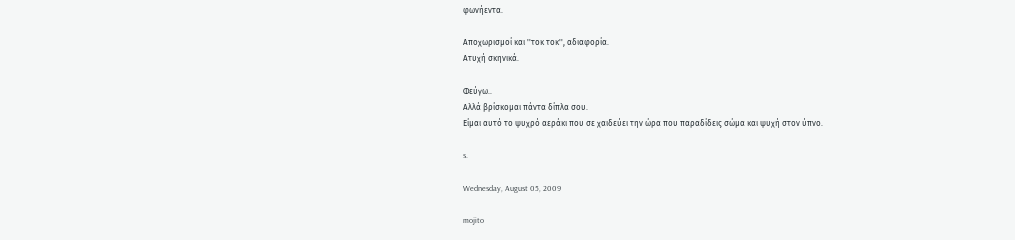φωνήεντα.

Αποχωρισμοί και ''τοκ τοκ'', αδιαφορία.
Ατυχή σκηνικά.

Φεύγω..
Αλλά βρίσκομαι πάντα δίπλα σου.
Είμαι αυτό το ψυχρό αεράκι που σε χαιδεύει την ώρα που παραδίδεις σώμα και ψυχή στον ύπνο.

s.

Wednesday, August 05, 2009

mojito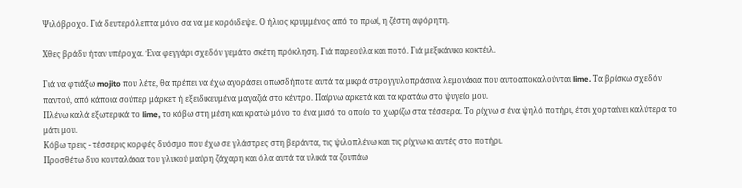Ψιλόβροχο. Γιά δευτερόλεπτα μόνο σα να με κορόιδεψε. Ο ήλιος κρυμμένος από το πρωί, η ζέστη αφόρητη.

Χθες βράδυ ήταν υπέροχα. Ένα φεγγάρι σχεδόν γεμάτο σκέτη πρόκληση. Γιά παρεούλα και ποτό. Γιά μεξικάνικο κοκτέιλ.

Γιά να φτιάξω mojito που λέτε, θα πρέπει να έχω αγοράσει οπωσδήποτε αυτά τα μικρά στρογγυλοπράσινα λεμονάκια που αυτοαποκαλούνται lime. Τα βρίσκω σχεδόν παντού, από κάποια σούπερ μάρκετ ή εξειδικευμένα μαγαζιά στο κέντρο. Παίρνω αρκετά και τα κρατάω στο ψυγείο μου.
Πλένω καλά εξωτερικά το lime, το κόβω στη μέση και κρατώ μόνο το ένα μισό το οποίο το χωρίζω στα τέσσερα. Το ρίχνω σ ένα ψηλό ποτήρι, έτσι χορταίνει καλύτερα το μάτι μου.
Κόβω τρεις - τέσσερις κορφές δυόσμο που έχω σε γλάστρες στη βεράντα, τις ψιλοπλένω και τις ρίχνω κι αυτές στο ποτήρι.
Προσθέτω δυο κουταλάκια του γλυκού μαύρη ζάχαρη και όλα αυτά τα υλικά τα ζουπάω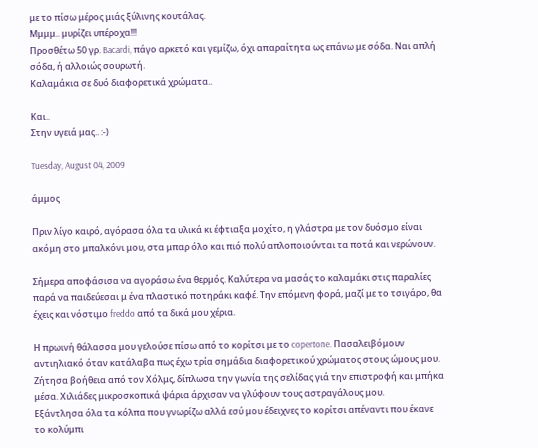με το πίσω μέρος μιάς ξύλινης κουτάλας.
Μμμμ.. μυρίζει υπέροχα!!!
Προσθέτω 50 γρ. Bacardi, πάγο αρκετό και γεμίζω, όχι απαραίτητα ως επάνω με σόδα. Ναι απλή σόδα, ή αλλοιώς σουρωτή.
Καλαμάκια σε δυό διαφορετικά χρώματα..

Και..
Στην υγειά μας.. :-)

Tuesday, August 04, 2009

άμμος

Πριν λίγο καιρό, αγόρασα όλα τα υλικά κι έφτιαξα μοχίτο, η γλάστρα με τον δυόσμο είναι ακόμη στο μπαλκόνι μου, στα μπαρ όλο και πιό πολύ απλοποιούνται τα ποτά και νερώνουν.

Σήμερα αποφάσισα να αγοράσω ένα θερμός. Καλύτερα να μασάς το καλαμάκι στις παραλίες παρά να παιδεύεσαι μ ένα πλαστικό ποτηράκι καφέ. Την επόμενη φορά, μαζί με το τσιγάρο, θα έχεις και νόστιμο freddo από τα δικά μου χέρια.

Η πρωινή θάλασσα μου γελούσε πίσω από το κορίτσι με το copertone. Πασαλειβόμουν αντιηλιακό όταν κατάλαβα πως έχω τρία σημάδια διαφορετικού χρώματος στους ώμους μου.
Ζήτησα βοήθεια από τον Χόλμς, δίπλωσα την γωνία της σελίδας γιά την επιστροφή και μπήκα μέσα. Χιλιάδες μικροσκοπικά ψάρια άρχισαν να γλύφουν τους αστραγάλους μου.
Εξάντλησα όλα τα κόλπα που γνωρίζω αλλά εσύ μου έδειχνες το κορίτσι απέναντι που έκανε το κολύμπι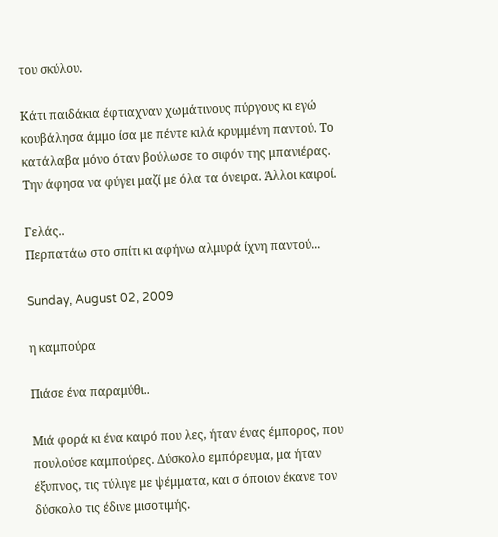του σκύλου.

Κάτι παιδάκια έφτιαχναν χωμάτινους πύργους κι εγώ κουβάλησα άμμο ίσα με πέντε κιλά κρυμμένη παντού. Το κατάλαβα μόνο όταν βούλωσε το σιφόν της μπανιέρας. Την άφησα να φύγει μαζί με όλα τα όνειρα. Άλλοι καιροί.

Γελάς..
Περπατάω στο σπίτι κι αφήνω αλμυρά ίχνη παντού...

Sunday, August 02, 2009

η καμπούρα

Πιάσε ένα παραμύθι..

Μιά φορά κι ένα καιρό που λες, ήταν ένας έμπορος, που πουλούσε καμπούρες. Δύσκολο εμπόρευμα, μα ήταν έξυπνος, τις τύλιγε με ψέμματα, και σ όποιον έκανε τον δύσκολο τις έδινε μισοτιμής.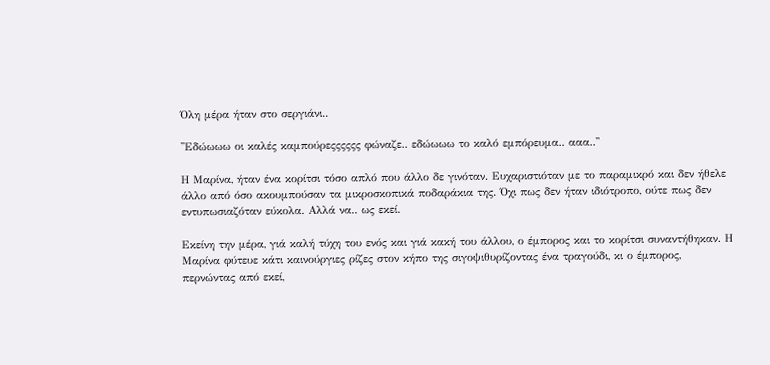Όλη μέρα ήταν στο σεργιάνι..

''Εδώωωω οι καλές καμπούρεςςςςςς φώναζε.. εδώωωω το καλό εμπόρευμα.. ααα..''

Η Μαρίνα, ήταν ένα κορίτσι τόσο απλό που άλλο δε γινόταν. Ευχαριστιόταν με το παραμικρό και δεν ήθελε άλλο από όσο ακουμπούσαν τα μικροσκοπικά ποδαράκια της. Όχι πως δεν ήταν ιδιότροπο, ούτε πως δεν εντυπωσιαζόταν εύκολα. Αλλά να.. ως εκεί.

Εκείνη την μέρα, γιά καλή τύχη του ενός και γιά κακή του άλλου, ο έμπορος και το κορίτσι συναντήθηκαν. Η Μαρίνα φύτευε κάτι καινούργιες ρίζες στον κήπο της σιγοψιθυρίζοντας ένα τραγούδι, κι ο έμπορος, περνώντας από εκεί,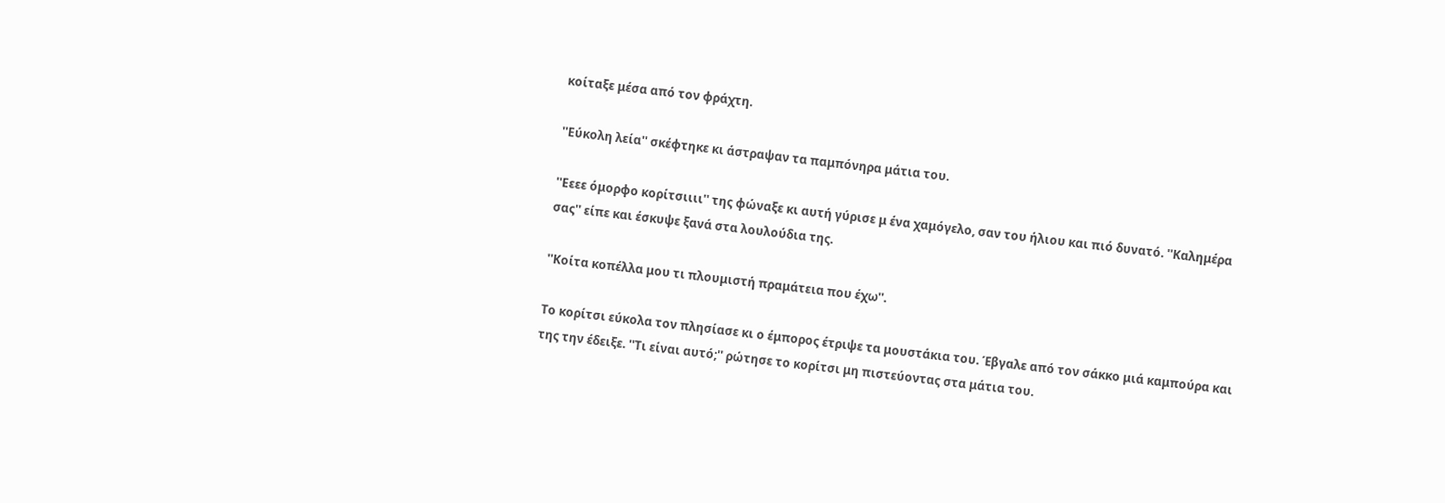κοίταξε μέσα από τον φράχτη.

''Εύκολη λεία'' σκέφτηκε κι άστραψαν τα παμπόνηρα μάτια του.

''Εεεε όμορφο κορίτσιιιι'' της φώναξε κι αυτή γύρισε μ ένα χαμόγελο, σαν του ήλιου και πιό δυνατό. ''Καλημέρα σας'' είπε και έσκυψε ξανά στα λουλούδια της.

''Κοίτα κοπέλλα μου τι πλουμιστή πραμάτεια που έχω''.

Το κορίτσι εύκολα τον πλησίασε κι ο έμπορος έτριψε τα μουστάκια του. Έβγαλε από τον σάκκο μιά καμπούρα και της την έδειξε. ''Τι είναι αυτό;'' ρώτησε το κορίτσι μη πιστεύοντας στα μάτια του.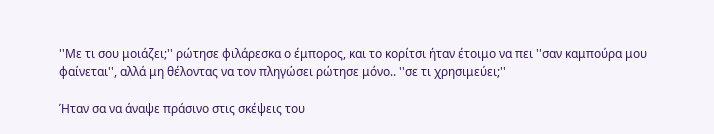''Με τι σου μοιάζει;'' ρώτησε φιλάρεσκα ο έμπορος, και το κορίτσι ήταν έτοιμο να πει ''σαν καμπούρα μου φαίνεται'', αλλά μη θέλοντας να τον πληγώσει ρώτησε μόνο.. ''σε τι χρησιμεύει;''

Ήταν σα να άναψε πράσινο στις σκέψεις του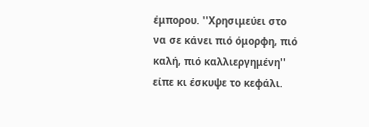έμπορου. ''Χρησιμεύει στο να σε κάνει πιό όμορφη, πιό καλή, πιό καλλιεργημένη'' είπε κι έσκυψε το κεφάλι.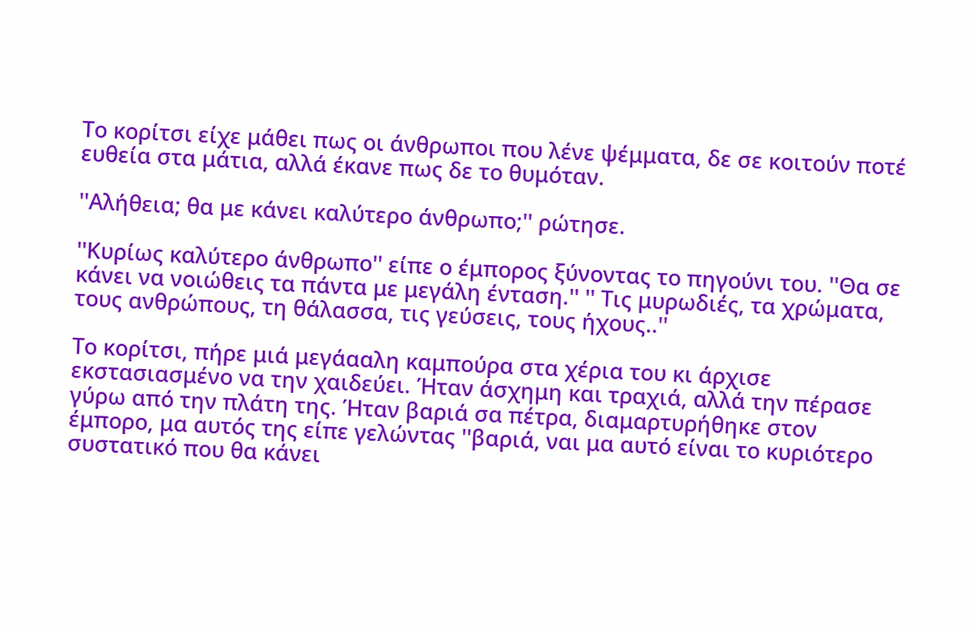Το κορίτσι είχε μάθει πως οι άνθρωποι που λένε ψέμματα, δε σε κοιτούν ποτέ ευθεία στα μάτια, αλλά έκανε πως δε το θυμόταν.

''Αλήθεια; θα με κάνει καλύτερο άνθρωπο;'' ρώτησε.

''Κυρίως καλύτερο άνθρωπο'' είπε ο έμπορος ξύνοντας το πηγούνι του. ''Θα σε κάνει να νοιώθεις τα πάντα με μεγάλη ένταση.'' '' Τις μυρωδιές, τα χρώματα, τους ανθρώπους, τη θάλασσα, τις γεύσεις, τους ήχους..''

Το κορίτσι, πήρε μιά μεγάααλη καμπούρα στα χέρια του κι άρχισε εκστασιασμένο να την χαιδεύει. Ήταν άσχημη και τραχιά, αλλά την πέρασε γύρω από την πλάτη της. Ήταν βαριά σα πέτρα, διαμαρτυρήθηκε στον έμπορο, μα αυτός της είπε γελώντας ''βαριά, ναι μα αυτό είναι το κυριότερο συστατικό που θα κάνει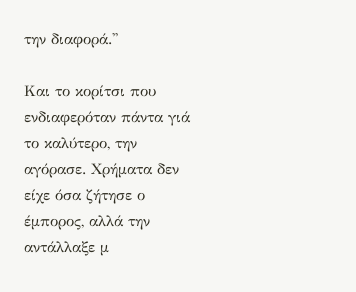την διαφορά.''

Και το κορίτσι που ενδιαφερόταν πάντα γιά το καλύτερο, την αγόρασε. Χρήματα δεν είχε όσα ζήτησε ο έμπορος, αλλά την αντάλλαξε μ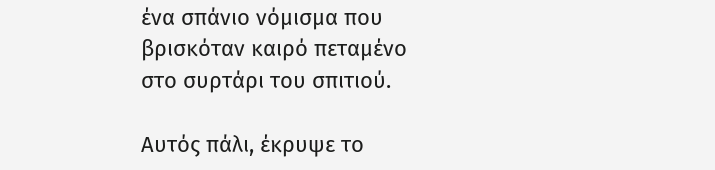ένα σπάνιο νόμισμα που βρισκόταν καιρό πεταμένο στο συρτάρι του σπιτιού.

Αυτός πάλι, έκρυψε το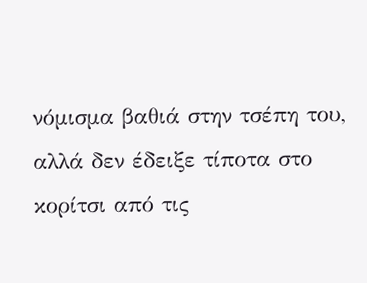νόμισμα βαθιά στην τσέπη του, αλλά δεν έδειξε τίποτα στο κορίτσι από τις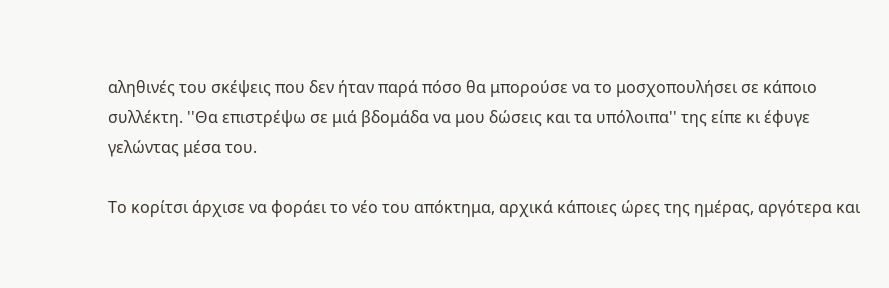αληθινές του σκέψεις που δεν ήταν παρά πόσο θα μπορούσε να το μοσχοπουλήσει σε κάποιο συλλέκτη. ''Θα επιστρέψω σε μιά βδομάδα να μου δώσεις και τα υπόλοιπα'' της είπε κι έφυγε γελώντας μέσα του.

Το κορίτσι άρχισε να φοράει το νέο του απόκτημα, αρχικά κάποιες ώρες της ημέρας, αργότερα και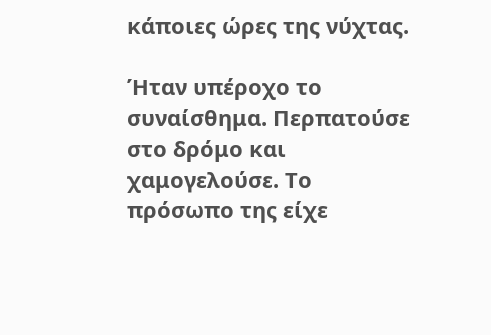κάποιες ώρες της νύχτας.

Ήταν υπέροχο το συναίσθημα. Περπατούσε στο δρόμο και χαμογελούσε. Το πρόσωπο της είχε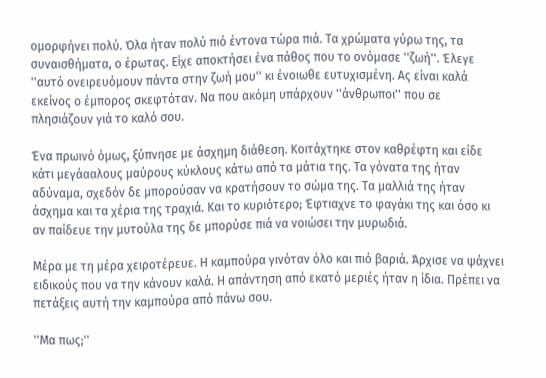ομορφήνει πολύ. Όλα ήταν πολύ πιό έντονα τώρα πιά. Τα χρώματα γύρω της, τα συναισθήματα, ο έρωτας. Είχε αποκτήσει ένα πάθος που το ονόμασε ''ζωή''. Έλεγε ''αυτό ονειρευόμουν πάντα στην ζωή μου'' κι ένοιωθε ευτυχισμένη. Ας είναι καλά εκείνος ο έμπορος σκεφτόταν. Να που ακόμη υπάρχουν ''άνθρωποι'' που σε πλησιάζουν γιά το καλό σου.

Ένα πρωινό όμως, ξύπνησε με άσχημη διάθεση. Κοιτάχτηκε στον καθρέφτη και είδε κάτι μεγάααλους μαύρους κύκλους κάτω από τα μάτια της. Τα γόνατα της ήταν αδύναμα, σχεδόν δε μπορούσαν να κρατήσουν το σώμα της. Τα μαλλιά της ήταν άσχημα και τα χέρια της τραχιά. Και το κυριότερο; Έφτιαχνε το φαγάκι της και όσο κι αν παίδευε την μυτούλα της δε μπορύσε πιά να νοιώσει την μυρωδιά.

Μέρα με τη μέρα χειροτέρευε. Η καμπούρα γινόταν όλο και πιό βαριά. Άρχισε να ψάχνει ειδικούς που να την κάνουν καλά. Η απάντηση από εκατό μεριές ήταν η ίδια. Πρέπει να πετάξεις αυτή την καμπούρα από πάνω σου.

''Μα πως;''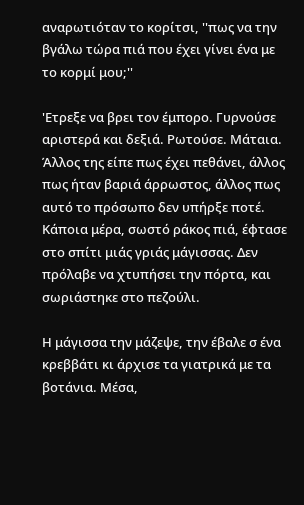αναρωτιόταν το κορίτσι, ''πως να την βγάλω τώρα πιά που έχει γίνει ένα με το κορμί μου;''

'Ετρεξε να βρει τον έμπορο. Γυρνούσε αριστερά και δεξιά. Ρωτούσε. Μάταια. Άλλος της είπε πως έχει πεθάνει, άλλος πως ήταν βαριά άρρωστος, άλλος πως αυτό το πρόσωπο δεν υπήρξε ποτέ. Κάποια μέρα, σωστό ράκος πιά, έφτασε στο σπίτι μιάς γριάς μάγισσας. Δεν πρόλαβε να χτυπήσει την πόρτα, και σωριάστηκε στο πεζούλι.

Η μάγισσα την μάζεψε, την έβαλε σ ένα κρεββάτι κι άρχισε τα γιατρικά με τα βοτάνια. Μέσα,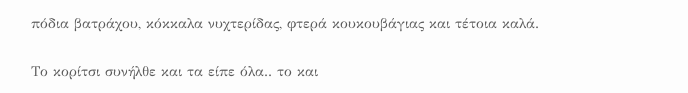πόδια βατράχου, κόκκαλα νυχτερίδας, φτερά κουκουβάγιας και τέτοια καλά.

Το κορίτσι συνήλθε και τα είπε όλα.. το και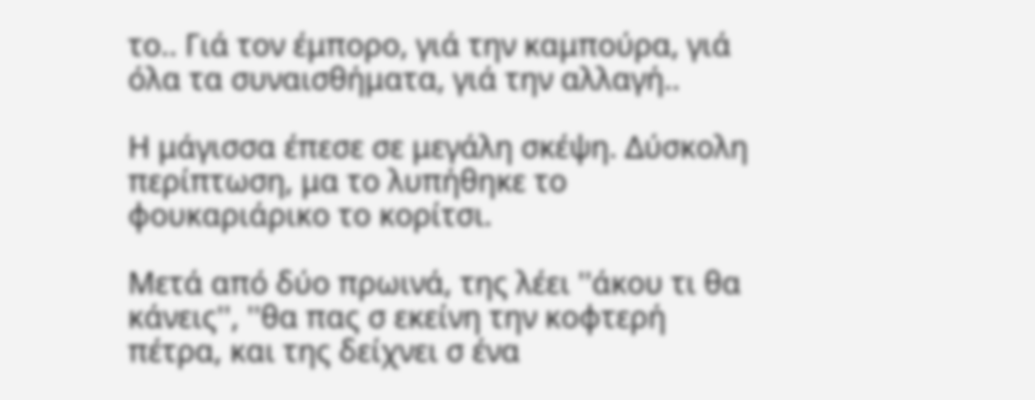το.. Γιά τον έμπορο, γιά την καμπούρα, γιά όλα τα συναισθήματα, γιά την αλλαγή..

Η μάγισσα έπεσε σε μεγάλη σκέψη. Δύσκολη περίπτωση, μα το λυπήθηκε το φουκαριάρικο το κορίτσι.

Μετά από δύο πρωινά, της λέει ''άκου τι θα κάνεις'', ''θα πας σ εκείνη την κοφτερή πέτρα, και της δείχνει σ ένα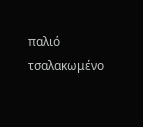παλιό τσαλακωμένο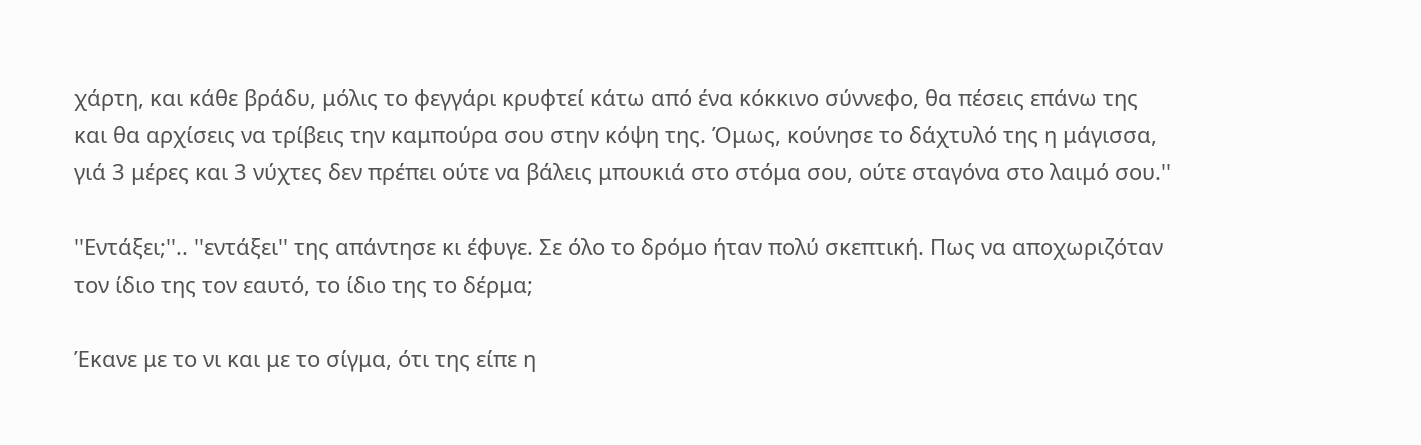χάρτη, και κάθε βράδυ, μόλις το φεγγάρι κρυφτεί κάτω από ένα κόκκινο σύννεφο, θα πέσεις επάνω της και θα αρχίσεις να τρίβεις την καμπούρα σου στην κόψη της. Όμως, κούνησε το δάχτυλό της η μάγισσα, γιά 3 μέρες και 3 νύχτες δεν πρέπει ούτε να βάλεις μπουκιά στο στόμα σου, ούτε σταγόνα στο λαιμό σου.''

''Εντάξει;''.. ''εντάξει'' της απάντησε κι έφυγε. Σε όλο το δρόμο ήταν πολύ σκεπτική. Πως να αποχωριζόταν τον ίδιο της τον εαυτό, το ίδιο της το δέρμα;

Έκανε με το νι και με το σίγμα, ότι της είπε η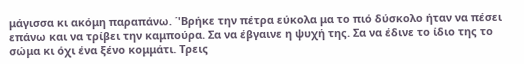μάγισσα κι ακόμη παραπάνω. ΄'Βρήκε την πέτρα εύκολα μα το πιό δύσκολο ήταν να πέσει επάνω και να τρίβει την καμπούρα. Σα να έβγαινε η ψυχή της. Σα να έδινε το ίδιο της το σώμα κι όχι ένα ξένο κομμάτι. Τρεις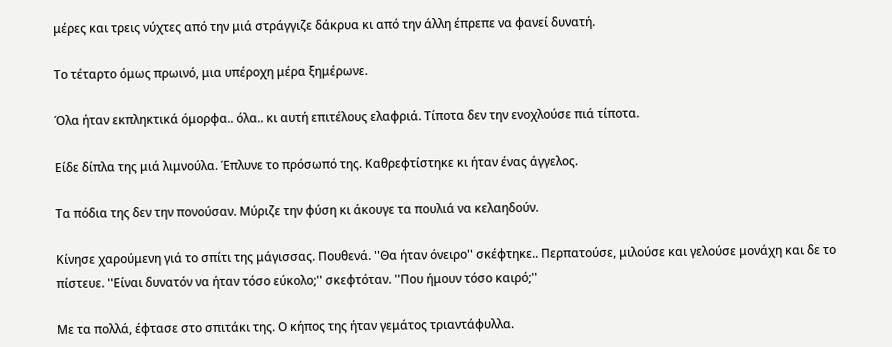μέρες και τρεις νύχτες από την μιά στράγγιζε δάκρυα κι από την άλλη έπρεπε να φανεί δυνατή.

Το τέταρτο όμως πρωινό, μια υπέροχη μέρα ξημέρωνε.

Όλα ήταν εκπληκτικά όμορφα.. όλα.. κι αυτή επιτέλους ελαφριά. Τίποτα δεν την ενοχλούσε πιά τίποτα.

Είδε δίπλα της μιά λιμνούλα. Έπλυνε το πρόσωπό της. Καθρεφτίστηκε κι ήταν ένας άγγελος.

Τα πόδια της δεν την πονούσαν. Μύριζε την φύση κι άκουγε τα πουλιά να κελαηδούν.

Κίνησε χαρούμενη γιά το σπίτι της μάγισσας. Πουθενά. ''Θα ήταν όνειρο'' σκέφτηκε.. Περπατούσε, μιλούσε και γελούσε μονάχη και δε το πίστευε. ''Είναι δυνατόν να ήταν τόσο εύκολο;'' σκεφτόταν. ''Που ήμουν τόσο καιρό;''

Με τα πολλά, έφτασε στο σπιτάκι της. Ο κήπος της ήταν γεμάτος τριαντάφυλλα.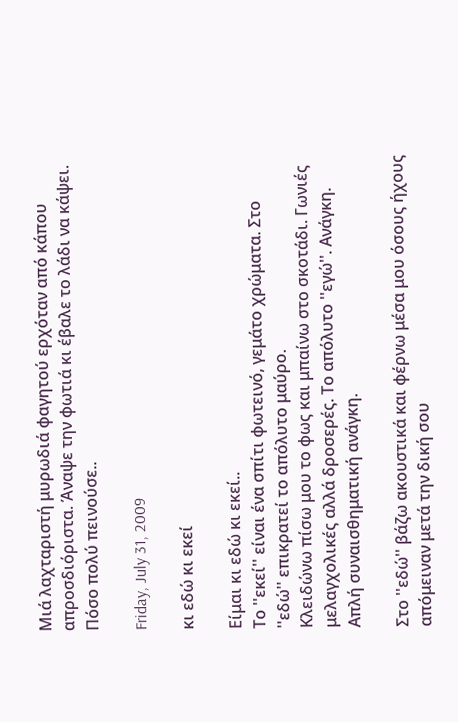Μιά λαχταριστή μυρωδιά φαγητού ερχόταν από κάπου απροσδιόριστα. Άναψε την φωτιά κι έβαλε το λάδι να κάψει. Πόσο πολύ πεινούσε..

Friday, July 31, 2009

κι εδώ κι εκεί

Eίμαι κι εδώ κι εκεί..
Το ''εκεί'' είναι ένα σπίτι φωτεινό, γεμάτο χρώματα. Στο ''εδώ'' επικρατεί το απόλυτο μαύρο.
Κλειδώνω πίσω μου το φως και μπαίνω στο σκοτάδι. Γωνιές μελαγχολικές αλλά δροσερές. Το απόλυτο ''εγώ''. Ανάγκη. Απλή συναισθηματική ανάγκη.

Στο ''εδώ'' βάζω ακουστικά και φέρνω μέσα μου όσους ήχους απόμειναν μετά την δική σου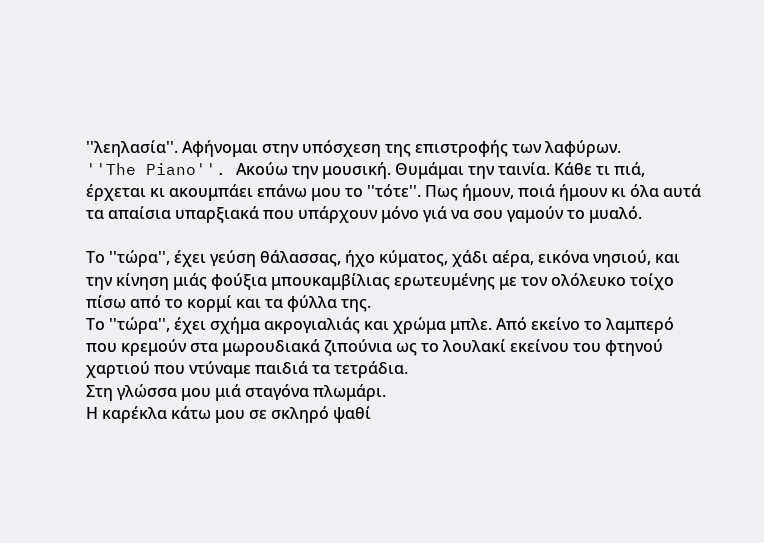''λεηλασία''. Αφήνομαι στην υπόσχεση της επιστροφής των λαφύρων.
''The Piano''. Aκούω την μουσική. Θυμάμαι την ταινία. Κάθε τι πιά, έρχεται κι ακουμπάει επάνω μου το ''τότε''. Πως ήμουν, ποιά ήμουν κι όλα αυτά τα απαίσια υπαρξιακά που υπάρχουν μόνο γιά να σου γαμούν το μυαλό.

Το ''τώρα'', έχει γεύση θάλασσας, ήχο κύματος, χάδι αέρα, εικόνα νησιού, και την κίνηση μιάς φούξια μπουκαμβίλιας ερωτευμένης με τον ολόλευκο τοίχο πίσω από το κορμί και τα φύλλα της.
Το ''τώρα'', έχει σχήμα ακρογιαλιάς και χρώμα μπλε. Από εκείνο το λαμπερό που κρεμούν στα μωρουδιακά ζιπούνια ως το λουλακί εκείνου του φτηνού χαρτιού που ντύναμε παιδιά τα τετράδια.
Στη γλώσσα μου μιά σταγόνα πλωμάρι.
Η καρέκλα κάτω μου σε σκληρό ψαθί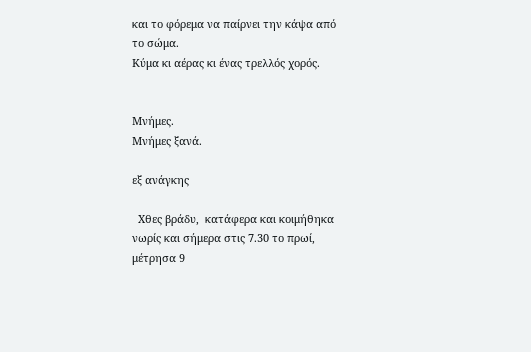και το φόρεμα να παίρνει την κάψα από το σώμα.
Κύμα κι αέρας κι ένας τρελλός χορός.


Μνήμες.
Μνήμες ξανά.

εξ ανάγκης

  Χθες βράδυ,  κατάφερα και κοιμήθηκα νωρίς και σήμερα στις 7.30 το πρωί,  μέτρησα 9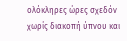ολόκληρες ώρες σχεδόν χωρίς διακοπή ύπνου και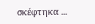σκέφτηκα ...